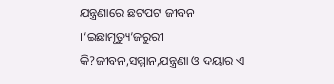ଯନ୍ତ୍ରଣାରେ ଛଟପଟ ଜୀବନ ।‘ଇଛାମୃତ୍ୟୁ’ଜରୁରୀ କି?ଜୀବନ,ସମ୍ମାନ,ଯନ୍ତ୍ରଣା ଓ ଦୟାର ଏ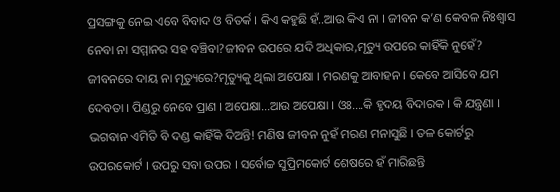ପ୍ରସଙ୍ଗକୁ ନେଇ ଏବେ ବିବାଦ ଓ ବିତର୍କ । କିଏ କହୁଛି ହଁ..ଆଉ କିଏ ନା । ଜୀବନ କ’ଣ କେବଳ ନିଃଶ୍ୱାସ ନେବା ନା ସମ୍ମାନର ସହ ବଞ୍ଚିବା?ଜୀବନ ଉପରେ ଯଦି ଅଧିକାର,ମୃତ୍ୟୁ ଉପରେ କାହିଁକି ନୁହେଁ?
ଜୀବନରେ ଦାୟ ନା ମୃତ୍ୟୁରେ?ମୃତ୍ୟୁକୁ ଥିଲା ଅପେକ୍ଷା । ମରଣକୁ ଆବାହନ । କେବେ ଆସିବେ ଯମ ଦେବତା । ପିଣ୍ଡରୁ ନେବେ ପ୍ରାଣ । ଅପେକ୍ଷା...ଆଉ ଅପେକ୍ଷା । ଓଃ....କି ହୃଦୟ ବିଦାରକ । କି ଯନ୍ତ୍ରଣା । ଭଗବାନ ଏମିତି ବି ଦଣ୍ଡ କାହିଁକି ଦିଅନ୍ତି! ମଣିଷ ଜୀବନ ନୁହଁ ମରଣ ମନାସୁଛି । ତଳ କୋର୍ଟରୁ ଉପରକୋର୍ଟ । ଉପରୁ ସବା ଉପର । ସର୍ବୋଚ୍ଚ ସୁପ୍ରିମକୋର୍ଟ ଶେଷରେ ହଁ ମାରିଛନ୍ତି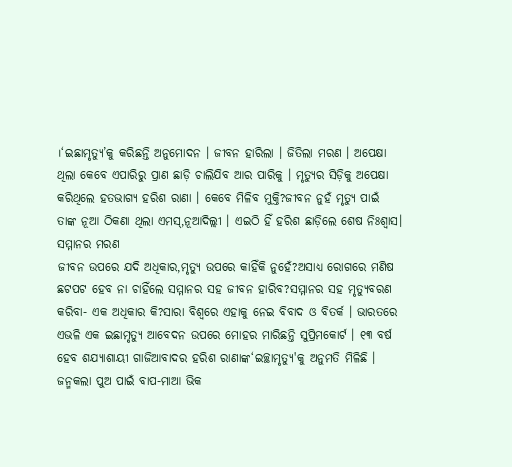।‘ଇଛାମୃତ୍ୟୁ’କୁ କରିଛନ୍ତି ଅନୁମୋଦନ । ଜୀବନ ହାରିଲା । ଜିତିଲା ମରଣ । ଅପେକ୍ଷା ଥିଲା କେବେ ଏପାରିରୁ ପ୍ରାଣ ଛାଡ଼ି ଚାଲିଯିବ ଆର ପାରିକୁ । ମୃତ୍ୟୁର ସିଡ଼ିକୁ ଅପେକ୍ଷା କରିଥିଲେ ହତଭାଗ୍ୟ ହରିଶ ରାଣା । କେବେ ମିଳିବ ମୁକ୍ତି?ଜୀବନ ନୁହଁ ମୃତ୍ୟୁ ପାଇଁ ତାଙ୍କ ନୂଆ ଠିକଣା ଥିଲା ଏମସ୍,ନୂଆଦିଲ୍ଲୀ । ଏଇଠି ହିଁ ହରିଶ ଛାଡ଼ିଲେ ଶେଷ ନିଃଶ୍ବାସ।
ସମ୍ମାନର ମରଣ
ଜୀବନ ଉପରେ ଯଦି ଅଧିକାର,ମୃତ୍ୟୁ ଉପରେ କାହିଁକି ନୁହେଁ?ଅସାଧ୍ୟ ରୋଗରେ ମଣିଷ ଛଟପଟ ହେବ ନା ଚାହିଁଲେ ସମ୍ମାନର ସହ ଜୀବନ ହାରିବ?ସମ୍ମାନର ସହ ମୃତ୍ୟୁବରଣ କରିବା- ଏକ ଅଧିକାର କି?ସାରା ବିଶ୍ୱରେ ଏହାକୁ ନେଇ ବିବାଦ ଓ ବିତର୍କ । ଭାରତରେ ଏଭଳି ଏକ ଇଛାମୃତ୍ୟୁ ଆବେଦନ ଉପରେ ମୋହର ମାରିଛନ୍ତି ସୁପ୍ରିମକୋର୍ଟ । ୧୩ ବର୍ଷ ହେବ ଶଯ୍ୟାଶାୟୀ ଗାଜିଆବାଦର ହରିଶ ରାଣାଙ୍କ‘ଇଚ୍ଛାମୃତ୍ୟୁ'କୁ ଅନୁମତି ମିଳିଛି । ଜନ୍ମକଲା ପୁଅ ପାଇଁ ବାପ-ମାଆ ଭିକ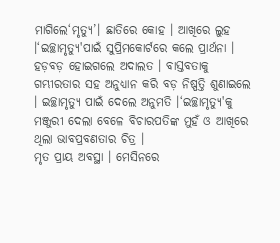ମାଗିଲେ‘ମୃତ୍ୟୁ’। ଛାତିରେ କୋହ । ଆଖିରେ ଲୁହ ।‘ଇଚ୍ଛାମୃତ୍ୟୁ'ପାଇଁ ସୁପ୍ରିମକୋର୍ଟରେ କଲେ ପ୍ରାର୍ଥନା । ହଡ଼ବଡ଼ ହୋଇଗଲେ ଅଦାଲତ । ବାସ୍ତବତାକୁ ଗମ୍ଭୀରତାର ସହ ଅନୁଧ୍ୟାନ କରି ବଡ଼ ନିଷ୍ପତ୍ତି ଶୁଣାଇଲେ । ଇଚ୍ଛାମୃତ୍ୟୁ ପାଇଁ ଦେଲେ ଅନୁମତି ।‘ଇଚ୍ଛାମୃତ୍ୟୁ'କୁ ମଞ୍ଜୁରୀ ଦେଲା ବେଳେ ବିଚାରପତିଙ୍କ ମୁହଁ ଓ ଆଖିରେ ଥିଲା ଭାବପ୍ରବଣତାର ଚିତ୍ର ।
ମୃତ ପ୍ରାୟ ଅବସ୍ଥା । ମେସିନରେ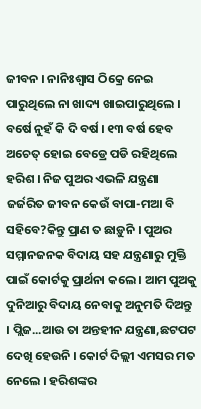ଜୀବନ । ନାନିଃଶ୍ୱାସ ଠିକ୍ରେ ନେଇ ପାରୁଥିଲେ ନା ଖାଦ୍ୟ ଖାଇପାରୁଥିଲେ । ବର୍ଷେ ନୁହଁ କି ଦି ବର୍ଷ । ୧୩ ବର୍ଷ ହେବ ଅଚେତ୍ ହୋଇ ବେଡ୍ରେ ପଡି ରହିଥିଲେ ହରିଶ । ନିଜ ପୁଅର ଏଭଳି ଯନ୍ତ୍ରଣା ଜର୍ଜରିତ ଜୀବନ କେଉଁ ବାପା-ମଆ ବି ସହିବେ?କିନ୍ତୁ ପ୍ରାଣ ତ ଛାଡ଼ୁନି । ପୁଅର ସମ୍ମାନଜନକ ବିଦାୟ ସହ ଯନ୍ତ୍ରଣାରୁ ମୁକ୍ତି ପାଇଁ କୋର୍ଟକୁ ପ୍ରାର୍ଥନା କଲେ । ଆମ ପୁଅକୁ ଦୁନିଆରୁ ବିଦାୟ ନେବାକୁ ଅନୁମତି ଦିଅନ୍ତୁ । ପ୍ଲିଜ...ଆଉ ତା ଅନ୍ତହୀନ ଯନ୍ତ୍ରଣା,ଛଟପଟ ଦେଖି ହେଉନି । କୋର୍ଟ ଦିଲ୍ଲୀ ଏମସର ମତ ନେଲେ । ହରିଶଙ୍କର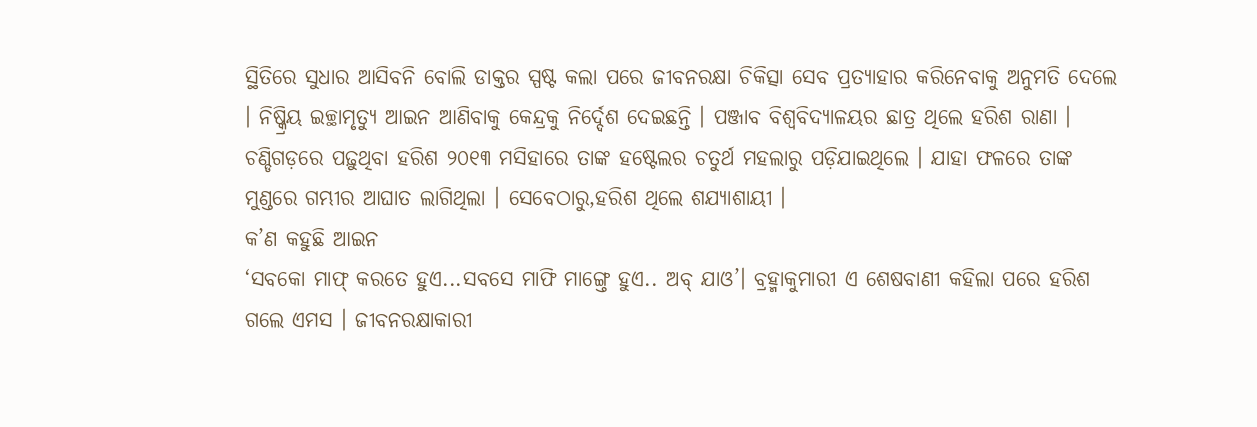ସ୍ଥିତିରେ ସୁଧାର ଆସିବନି ବୋଲି ଡାକ୍ତର ସ୍ପଷ୍ଟ କଲା ପରେ ଜୀବନରକ୍ଷା ଚିକିତ୍ସା ସେବ ପ୍ରତ୍ୟାହାର କରିନେବାକୁ ଅନୁମତି ଦେଲେ । ନିଷ୍କ୍ରିୟ ଇଚ୍ଛାମୃତ୍ୟୁ ଆଇନ ଆଣିବାକୁ କେନ୍ଦ୍ରକୁ ନିର୍ଦ୍ଦେଶ ଦେଇଛନ୍ତି । ପଞ୍ଜାବ ବିଶ୍ୱବିଦ୍ୟାଳୟର ଛାତ୍ର ଥିଲେ ହରିଶ ରାଣା । ଚଣ୍ଡିଗଡ଼ରେ ପଢ଼ୁଥିବା ହରିଶ ୨୦୧୩ ମସିହାରେ ତାଙ୍କ ହଷ୍ଟେଲର ଚତୁର୍ଥ ମହଲାରୁ ପଡ଼ିଯାଇଥିଲେ । ଯାହା ଫଳରେ ତାଙ୍କ ମୁଣ୍ଡରେ ଗମ୍ଭୀର ଆଘାତ ଲାଗିଥିଲା । ସେବେଠାରୁ,ହରିଶ ଥିଲେ ଶଯ୍ୟାଶାୟୀ ।
କ’ଣ କହୁଛି ଆଇନ
‘ସବକୋ ମାଫ୍ କରତେ ହୁଏ...ସବସେ ମାଫି ମାଙ୍ଗ୍ତେ ହୁଏ.. ଅବ୍ ଯାଓ’। ବ୍ରହ୍ମାକୁମାରୀ ଏ ଶେଷବାଣୀ କହିଲା ପରେ ହରିଶ ଗଲେ ଏମସ । ଜୀବନରକ୍ଷାକାରୀ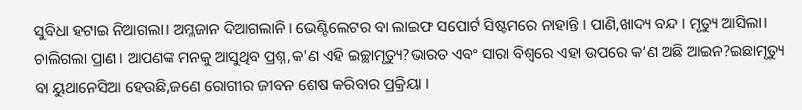ସୁବିଧା ହଟାଇ ନିଆଗଲା। ଅମ୍ଳଜାନ ଦିଆଗଲାନି। ଭେଣ୍ଟିଲେଟର ବା ଲାଇଫ ସପୋର୍ଟ ସିଷ୍ଟମରେ ନାହାନ୍ତି । ପାଣି,ଖାଦ୍ୟ ବନ୍ଦ । ମୃତ୍ୟୁ ଆସିଲା। ଚାଲିଗଲା ପ୍ରାଣ। ଆପଣଙ୍କ ମନକୁ ଆସୁଥିବ ପ୍ରଶ୍ନ,କ'ଣ ଏହି ଇଚ୍ଛାମୃତ୍ୟୁ?ଭାରତ ଏବଂ ସାରା ବିଶ୍ୱରେ ଏହା ଉପରେ କ’ଣ ଅଛି ଆଇନ?ଇଛାମୃତ୍ୟୁ ବା ୟୁଥାନେସିଆ ହେଉଛି,ଜଣେ ରୋଗୀର ଜୀବନ ଶେଷ କରିବାର ପ୍ରକ୍ରିୟା ।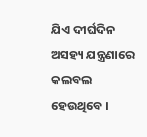ଯିଏ ଦୀର୍ଘଦିନ ଅସହ୍ୟ ଯନ୍ତ୍ରଣାରେ କଲବଲ ହେଉଥିବେ ।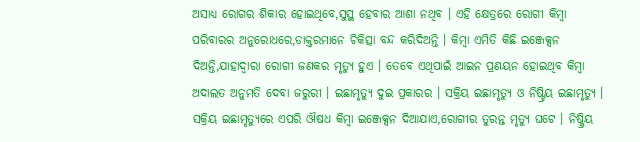ଅସାଧ୍ୟ ରୋଗର ଶିକାର ହୋଇଥିବେ,ସୁସ୍ଥ ହେବାର ଆଶା ନଥିବ । ଏହି କ୍ଷେତ୍ରରେ ରୋଗୀ କିମ୍ବା ପରିବାରର ଅନୁରୋଧରେ,ଡାକ୍ତରମାନେ ଚିକିତ୍ସା ବନ୍ଦ କରିଦିଅନ୍ତି । କିମ୍ବା ଏମିତି କିଛି ଇଞ୍ଜେକ୍ସନ ଦିଅନ୍ତି,ଯାହାଦ୍ୱାରା ରୋଗୀ ଜଣକର ମୃତ୍ୟୁ ହୁଏ । ତେବେ ଏଥିପାଇଁ ଆଇନ ପ୍ରଣୟନ ହୋଇଥିବ କିମ୍ବା ଅଦାଲତ ଅନୁମତି ଦେବା ଜରୁରୀ । ଇଛାମୃତ୍ୟୁ ଦୁଇ ପ୍ରକାରର । ସକ୍ରିୟ ଇଛାମୃତ୍ୟୁ ଓ ନିଷ୍ଟ୍ରିୟ ଇଛାମୃତ୍ୟୁ । ସକ୍ରିୟ ଇଛାମୃତ୍ୟୁରେ ଏପରି ଔଷଧ କିମ୍ବା ଇଞ୍ଜେକ୍ସନ ଦିଆଯାଏ,ରୋଗୀର ତୁରନ୍ତ ମୃତ୍ୟୁ ଘଟେ । ନିଷ୍କ୍ରିୟ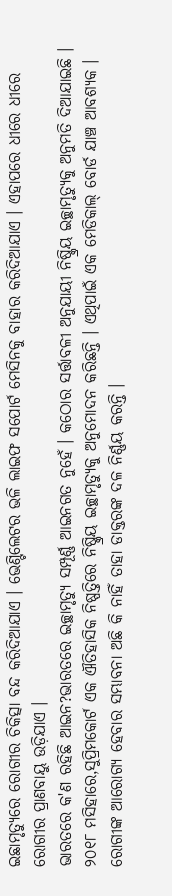ଇଛାମୃତ୍ୟୁରେ ରୋଗୀର ଚିକିତ୍ସା ବନ୍ଦ କରିଦିଆଯାଏ । ଭେଣ୍ଟିଲେଟର ଭଳି ଲାଇଫ ସପୋର୍ଟ ମେସିନକୁ ବାହାର କରିଦିଆଯାଏ । ଏହାପରେ ଧୀରେ ଧୀରେ ରୋଗୀର ପ୍ରାଣବାୟୁ ଉଡ଼ିଯାଏ ।
ଭାରତରେ କ'ଣ ରହିଛି ଆଇନ?ଭାରତରେ ଇଚ୍ଛାମୃତ୍ୟୁ ସମ୍ପୂର୍ଣ୍ଣ ଆଇନଗତ ନୁହେଁ । କଠୋର ସର୍ତ୍ତାବଳୀ ଅନୁଯାୟୀ ନିଷ୍କ୍ରିୟ ଇଚ୍ଛାମୃତ୍ୟୁକୁ ଅନୁମତି ଦିଆଯାଇଛି । ୨୦୧୮ ମସିହାରେ,ସୁପ୍ରିମକୋର୍ଟ ଏକ ଐତିହାସିକ ନିଷ୍ପତ୍ତିରେ ନିଷ୍କ୍ରିୟ ଇଚ୍ଛାମୃତ୍ୟୁକୁ ଅନୁମୋଦନ କରିଛନ୍ତି । ଏଥିପାଇଁ ଏକ ମେଡିକାଲ୍ ବୋର୍ଡ ଯାଞ୍ଚ ଆବଶ୍ୟକ । ରୋଗୀଙ୍କ ଆରୋଗ୍ୟ ହେବାର ସମ୍ଭାବନା ଅଛି କି ନାହିଁ ତାହା ଡାକ୍ତରଙ୍କ ଦଳ ନିର୍ଣ୍ଣୟ କରନ୍ତି ।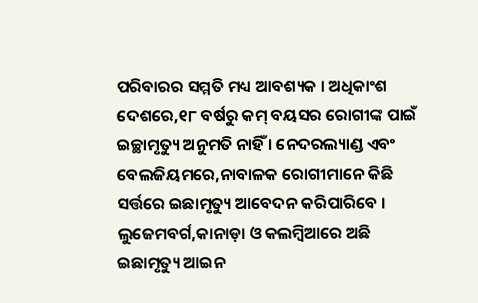ପରିବାରର ସମ୍ମତି ମଧ୍ୟ ଆବଶ୍ୟକ । ଅଧିକାଂଶ ଦେଶରେ,୧୮ ବର୍ଷରୁ କମ୍ ବୟସର ରୋଗୀଙ୍କ ପାଇଁ ଇଚ୍ଛାମୃତ୍ୟୁ ଅନୁମତି ନାହିଁ । ନେଦରଲ୍ୟାଣ୍ଡ ଏବଂ ବେଲଜିୟମରେ,ନାବାଳକ ରୋଗୀମାନେ କିଛି ସର୍ତ୍ତରେ ଇଛାମୃତ୍ୟୁ ଆବେଦନ କରିପାରିବେ । ଲୁଜେମବର୍ଗ,କାନାଡ଼ା ଓ କଲମ୍ବିଆରେ ଅଛି ଇଛାମୃତ୍ୟୁ ଆଇନ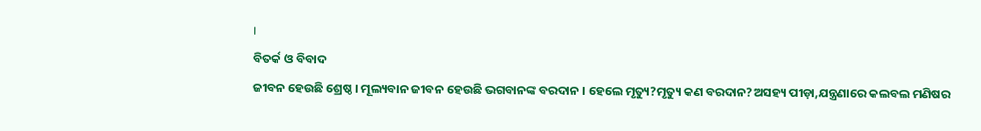।
ବିତର୍କ ଓ ବିବାଦ
ଜୀବନ ହେଉଛି ଶ୍ରେଷ୍ଠ । ମୂଲ୍ୟବାନ ଜୀବନ ହେଉଛି ଭଗବାନଙ୍କ ବରଦାନ । ହେଲେ ମୃତ୍ୟୁ?ମୃତ୍ୟୁ କଣ ବରଦାନ?ଅସହ୍ୟ ପୀଡ଼ା,ଯନ୍ତ୍ରଣାରେ କଲବଲ ମଣିଷର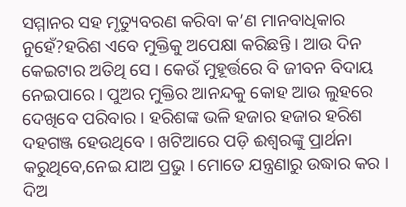ସମ୍ମାନର ସହ ମୃତ୍ୟୁବରଣ କରିବା କ’ଣ ମାନବାଧିକାର ନୁହେଁ?ହରିଶ ଏବେ ମୁକ୍ତିକୁ ଅପେକ୍ଷା କରିଛନ୍ତି । ଆଉ ଦିନ କେଇଟାର ଅତିଥି ସେ । କେଉଁ ମୁହୂର୍ତ୍ତରେ ବି ଜୀବନ ବିଦାୟ ନେଇପାରେ । ପୁଅର ମୁକ୍ତିର ଆନନ୍ଦକୁ କୋହ ଆଉ ଲୁହରେ ଦେଖିବେ ପରିବାର । ହରିଶଙ୍କ ଭଳି ହଜାର ହଜାର ହରିଶ ଦହଗଞ୍ଜ ହେଉଥିବେ । ଖଟିଆରେ ପଡ଼ି ଈଶ୍ୱରଙ୍କୁ ପ୍ରାର୍ଥନା କରୁଥିବେ,ନେଇ ଯାଅ ପ୍ରଭୁ । ମୋତେ ଯନ୍ତ୍ରଣାରୁ ଉଦ୍ଧାର କର । ଦିଅ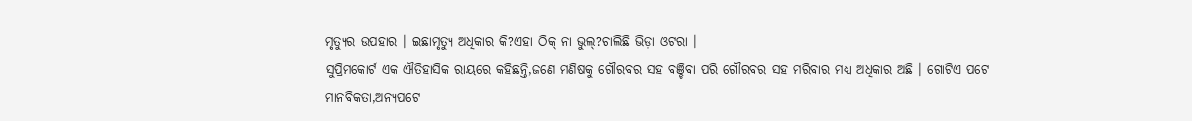ମୃତ୍ୟୁର ଉପହାର । ଇଛାମୃତ୍ୟୁ ଅଧିକାର କି?ଏହା ଠିକ୍ ନା ଭୁଲ୍?ଚାଲିଛି ଭିଡ଼ା ଓଟରା ।
ସୁପ୍ରିମକୋର୍ଟ ଏକ ଐତିହାସିକ ରାୟରେ କହିଛନ୍ତି,ଜଣେ ମଣିଷକୁ ଗୌରବର ସହ ବଞ୍ଚିବା ପରି ଗୌରବର ସହ ମରିବାର ମଧ୍ୟ ଅଧିକାର ଅଛି । ଗୋଟିଏ ପଟେ ମାନବିକତା,ଅନ୍ୟପଟେ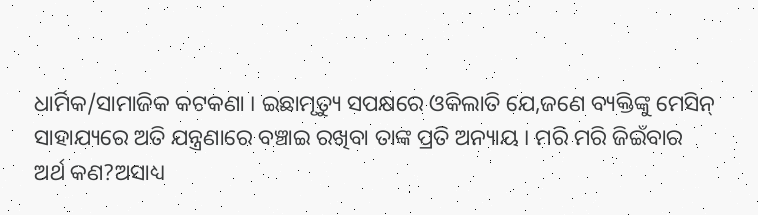ଧାର୍ମିକ/ସାମାଜିକ କଟକଣା । ଇଛାମୃତ୍ୟୁ ସପକ୍ଷରେ ଓକିଲାତି ଯେ,ଜଣେ ବ୍ୟକ୍ତିଙ୍କୁ ମେସିନ୍ ସାହାଯ୍ୟରେ ଅତି ଯନ୍ତ୍ରଣାରେ ବଞ୍ଚାଇ ରଖିବା ତାଙ୍କ ପ୍ରତି ଅନ୍ୟାୟ । ମରି ମରି ଜିଇଁବାର ଅର୍ଥ କଣ?ଅସାଧ୍ୟ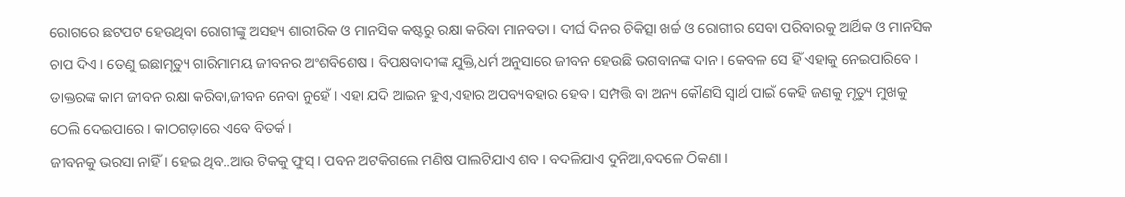ରୋଗରେ ଛଟପଟ ହେଉଥିବା ରୋଗୀଙ୍କୁ ଅସହ୍ୟ ଶାରୀରିକ ଓ ମାନସିକ କଷ୍ଟରୁ ରକ୍ଷା କରିବା ମାନବତା । ଦୀର୍ଘ ଦିନର ଚିକିତ୍ସା ଖର୍ଚ୍ଚ ଓ ରୋଗୀର ସେବା ପରିବାରକୁ ଆର୍ଥିକ ଓ ମାନସିକ ଚାପ ଦିଏ । ତେଣୁ ଇଛାମୃତ୍ୟୁ ଗାରିମାମୟ ଜୀବନର ଅଂଶବିଶେଷ । ବିପକ୍ଷବାଦୀଙ୍କ ଯୁକ୍ତି,ଧର୍ମ ଅନୁସାରେ ଜୀବନ ହେଉଛି ଭଗବାନଙ୍କ ଦାନ । କେବଳ ସେ ହିଁ ଏହାକୁ ନେଇପାରିବେ । ଡାକ୍ତରଙ୍କ କାମ ଜୀବନ ରକ୍ଷା କରିବା,ଜୀବନ ନେବା ନୁହେଁ । ଏହା ଯଦି ଆଇନ ହୁଏ,ଏହାର ଅପବ୍ୟବହାର ହେବ । ସମ୍ପତ୍ତି ବା ଅନ୍ୟ କୌଣସି ସ୍ୱାର୍ଥ ପାଇଁ କେହି ଜଣକୁ ମୃତ୍ୟୁ ମୁଖକୁ ଠେଲି ଦେଇପାରେ । କାଠଗଡ଼ାରେ ଏବେ ବିତର୍କ ।
ଜୀବନକୁ ଭରସା ନାହିଁ । ହେଇ ଥିବ..ଆଉ ଟିକକୁ ଫୁସ୍ । ପବନ ଅଟକିଗଲେ ମଣିଷ ପାଲଟିଯାଏ ଶବ । ବଦଳିଯାଏ ଦୁନିଆ,ବଦଳେ ଠିକଣା ।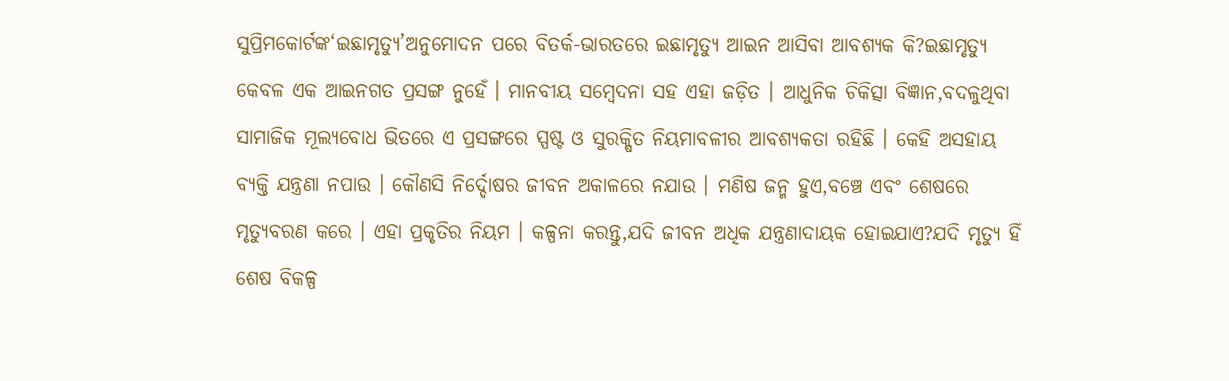ସୁପ୍ରିମକୋର୍ଟଙ୍କ‘ଇଛାମୃତ୍ୟୁ’ଅନୁମୋଦନ ପରେ ବିତର୍କ-ଭାରତରେ ଇଛାମୃତ୍ୟୁ ଆଇନ ଆସିବା ଆବଶ୍ୟକ କି?ଇଛାମୃତ୍ୟୁ କେବଳ ଏକ ଆଇନଗତ ପ୍ରସଙ୍ଗ ନୁହେଁ । ମାନବୀୟ ସମ୍ବେଦନା ସହ ଏହା ଜଡ଼ିତ । ଆଧୁନିକ ଚିକିତ୍ସା ବିଜ୍ଞାନ,ବଦଳୁଥିବା ସାମାଜିକ ମୂଲ୍ୟବୋଧ ଭିତରେ ଏ ପ୍ରସଙ୍ଗରେ ସ୍ପଷ୍ଟ ଓ ସୁରକ୍ଷିତ ନିୟମାବଳୀର ଆବଶ୍ୟକତା ରହିଛି । କେହି ଅସହାୟ ବ୍ୟକ୍ତି ଯନ୍ତ୍ରଣା ନପାଉ । କୌଣସି ନିର୍ଦ୍ଦୋଷର ଜୀବନ ଅକାଳରେ ନଯାଉ । ମଣିଷ ଜନ୍ମ ହୁଏ,ବଞ୍ଚେ ଏବଂ ଶେଷରେ ମୃତ୍ୟୁବରଣ କରେ । ଏହା ପ୍ରକୃତିର ନିୟମ । କଳ୍ପନା କରନ୍ତୁ,ଯଦି ଜୀବନ ଅଧିକ ଯନ୍ତ୍ରଣାଦାୟକ ହୋଇଯାଏ?ଯଦି ମୃତ୍ୟୁ ହିଁ ଶେଷ ବିକଳ୍ପ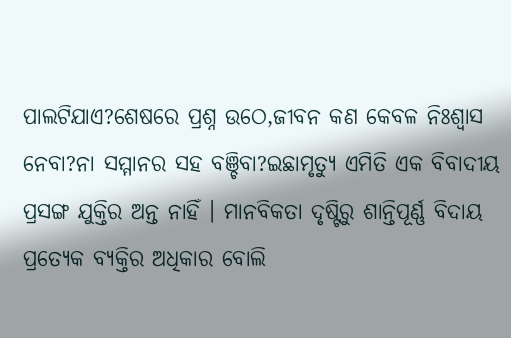ପାଲଟିଯାଏ?ଶେଷରେ ପ୍ରଶ୍ନ ଉଠେ,ଜୀବନ କଣ କେବଳ ନିଃଶ୍ୱାସ ନେବା?ନା ସମ୍ମାନର ସହ ବଞ୍ଚିବା?ଇଛାମୃତ୍ୟୁ ଏମିତି ଏକ ବିବାଦୀୟ ପ୍ରସଙ୍ଗ ଯୁକ୍ତିର ଅନ୍ତ ନାହିଁ । ମାନବିକତା ଦୃଷ୍ଟିରୁ ଶାନ୍ତିପୂର୍ଣ୍ଣ ବିଦାୟ ପ୍ରତ୍ୟେକ ବ୍ୟକ୍ତିର ଅଧିକାର ବୋଲି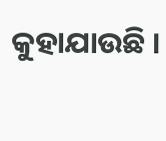କୁହାଯାଉଛି ।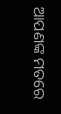ଆପଣଙ୍କ ମତରେ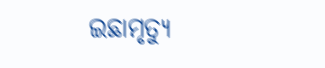ଇଛାମୃତ୍ୟୁ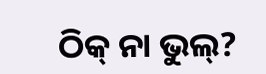ଠିକ୍ ନା ଭୁଲ୍?